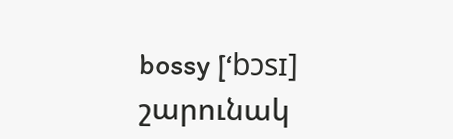bossy [‘bɔsɪ] շարունակ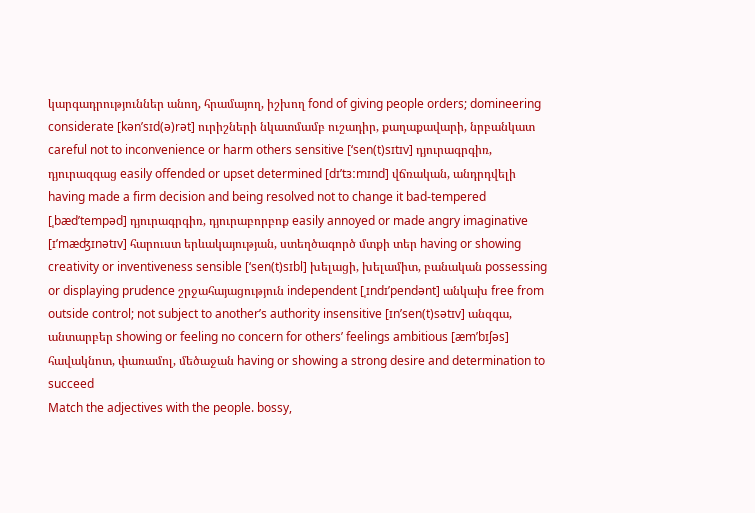կարգադրություններ անող, հրամայող, իշխող fond of giving people orders; domineering considerate [kən’sɪd(ə)rət] ուրիշների նկատմամբ ուշադիր, քաղաքավարի, նրբանկատ careful not to inconvenience or harm others sensitive [‘sen(t)sɪtɪv] դյուրագրգիռ, դյուրազգաց easily offended or upset determined [dɪ’tɜːmɪnd] վճռական, անդրդվելի having made a firm decision and being resolved not to change it bad-tempered [ˌbæd’tempəd] դյուրագրգիռ, դյուրաբորբոք easily annoyed or made angry imaginative [ɪ’mæʤɪnətɪv] հարուստ երևակայության, ստեղծագործ մտքի տեր having or showing creativity or inventiveness sensible [‘sen(t)sɪbl] խելացի, խելամիտ, բանական possessing or displaying prudence շրջահայացություն independent [ˌɪndɪ’pendənt] անկախ free from outside control; not subject to another’s authority insensitive [ɪn’sen(t)sətɪv] անզգա, անտարբեր showing or feeling no concern for others’ feelings ambitious [æm’bɪʃəs] հավակնոտ, փառամոլ, մեծաջան having or showing a strong desire and determination to succeed
Match the adjectives with the people. bossy,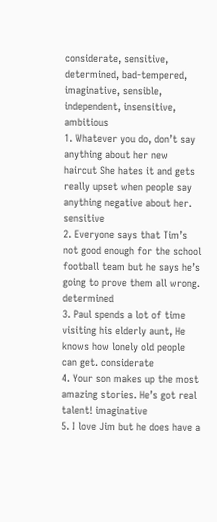considerate, sensitive, determined, bad-tempered, imaginative, sensible, independent, insensitive, ambitious
1. Whatever you do, don’t say anything about her new haircut She hates it and gets really upset when people say anything negative about her. sensitive
2. Everyone says that Tim’s not good enough for the school football team but he says he’s going to prove them all wrong. determined
3. Paul spends a lot of time visiting his elderly aunt, He knows how lonely old people can get. considerate
4. Your son makes up the most amazing stories. He’s got real talent! imaginative
5. I love Jim but he does have a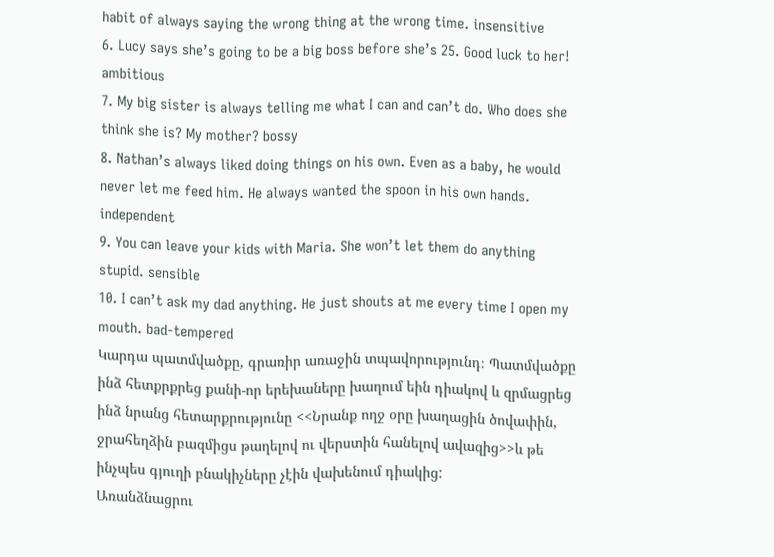habit of always saying the wrong thing at the wrong time. insensitive
6. Lucy says she’s going to be a big boss before she’s 25. Good luck to her! ambitious
7. My big sister is always telling me what I can and can’t do. Who does she think she is? My mother? bossy
8. Nathan’s always liked doing things on his own. Even as a baby, he would never let me feed him. He always wanted the spoon in his own hands. independent
9. You can leave your kids with Maria. She won’t let them do anything stupid. sensible
10. I can’t ask my dad anything. He just shouts at me every time I open my mouth. bad-tempered
Կարդա պատմվածքը, գրառիր առաջին տպավորությունդ։ Պատմվածքը ինձ հետքրքրեց քանի-որ երեխաները խաղում եին դիակով և զրմացրեց ինձ նրանց հետարքրությունը <<Նրանք ողջ օրը խաղացին ծովափին, ջրահեղձին բազմիցս թաղելով ու վերստին հանելով ավազից>>և թե ինչպես գյուղի բնակիչները չէին վախենում դիակից:
Առանձնացրու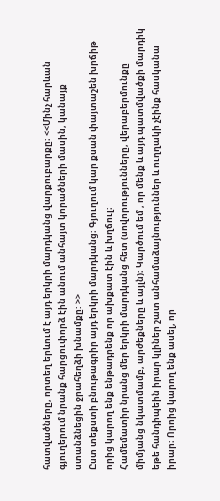հատվածները, որտեղ երևում է այդ երկրի մարդկանց վարքուբարքը։ <<Մինչ հարևան գյուղերում նրանք հարցուփորձ էին անում անհայտ կորածների մասին, կանայք ստանձնեցին ջրահեղձի խնամքը: >>
Ըստ տեքստի բնութագրիր այդ երկրի մարդկանց։ Գյուղում կար քսան փայտաշեն խրճիթ որից կարող ենք ենթադրենք որ ախքատ էին և խղճուլ։
Համեմատիր նրանց մեր երկրի մարդկանց հետ (սովորությունները, վերաբերմունքը միմյանց նկատմամբ, արժեքները և այլն)։ Կարծում եմ , որ մենք և այդ պատմվածքի մարդիկ եթե հանդիպեին իրար կլիներ շատ անհամաձայնություններ և ուղղակի չէինք հասկանա իրար։ Որոից կարող ենք ասել, որ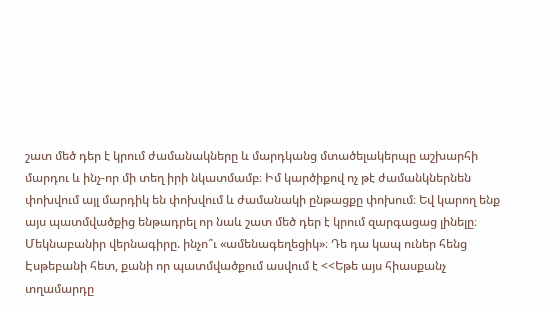շատ մեծ դեր է կրում ժամանակները և մարդկանց մտածելակերպը աշխարհի մարդու և ինչ-որ մի տեղ իրի նկատմամբ։ Իմ կարծիքով ոչ թէ ժամանկներնեն փոխվում այլ մարդիկ են փոխվում և ժամանակի ընթացքը փոխում։ Եվ կարող ենք այս պատմվածքից ենթադրել որ նաև շատ մեծ դեր է կրում զարգացաց լինելը։
Մեկնաբանիր վերնագիրը. ինչո՞ւ «ամենագեղեցիկ»։ Դե դա կապ ուներ հենց Էսթեբանի հետ, քանի որ պատմվածքում ասվում է <<Եթե այս հիասքանչ տղամարդը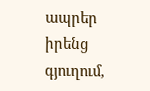ապրեր իրենց գյուղում,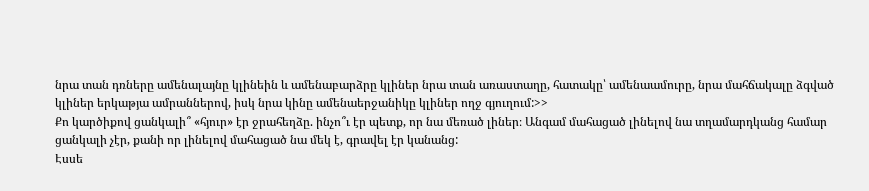նրա տան դռները ամենալայնը կլինեին և ամենաբարձրը կլիներ նրա տան առաստաղը, հատակը՝ ամենաամուրը, նրա մահճակալը ձգված կլիներ երկաթյա ամրաններով, իսկ նրա կինը ամենաերջանիկը կլիներ ողջ գյուղում:>>
Քո կարծիքով ցանկալի՞ «հյուր» էր ջրահեղձը. ինչո՞ւ էր պետք, որ նա մեռած լիներ։ Անգամ մահացած լինելով նա տղամարդկանց համար ցանկալի չէր, քանի որ լինելով մահացած նա մեկ է, գրավել էր կանանց:
Էսսե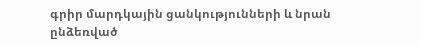գրիր մարդկային ցանկությունների և նրան ընձեռված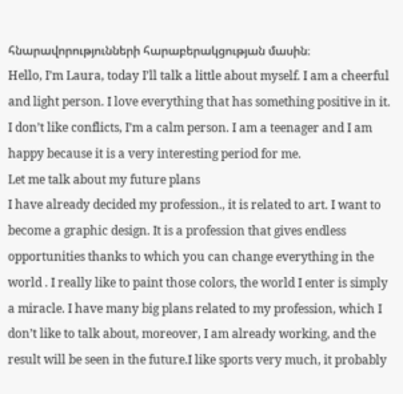հնարավորությունների հարաբերակցության մասին։
Hello, I’m Laura, today I’ll talk a little about myself. I am a cheerful and light person. I love everything that has something positive in it. I don’t like conflicts, I’m a calm person. I am a teenager and I am happy because it is a very interesting period for me.
Let me talk about my future plans
I have already decided my profession., it is related to art. I want to become a graphic design. It is a profession that gives endless opportunities thanks to which you can change everything in the world . I really like to paint those colors, the world I enter is simply a miracle. I have many big plans related to my profession, which I don’t like to talk about, moreover, I am already working, and the result will be seen in the future.I like sports very much, it probably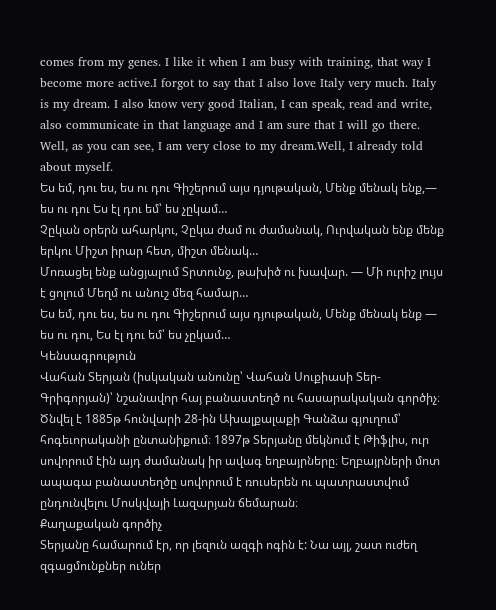comes from my genes. I like it when I am busy with training, that way I become more active.I forgot to say that I also love Italy very much. Italy is my dream. I also know very good Italian, I can speak, read and write, also communicate in that language and I am sure that I will go there. Well, as you can see, I am very close to my dream.Well, I already told about myself.
Ես եմ, դու ես, ես ու դու Գիշերում այս դյութական, Մենք մենակ ենք,— ես ու դու Ես էլ դու եմ՝ ես չըկամ…
Չըկան օրերն ահարկու, Չըկա ժամ ու ժամանակ, Ուրվական ենք մենք երկու Միշտ իրար հետ, միշտ մենակ…
Մոռացել ենք անցյալում Տրտունջ, թախիծ ու խավար. — Մի ուրիշ լույս է ցոլում Մեղմ ու անուշ մեզ համար…
Ես եմ, դու ես, ես ու դու Գիշերում այս դյութական, Մենք մենակ ենք — ես ու դու, Ես էլ դու եմ՝ ես չըկամ…
Կենսագրություն
Վահան Տերյան (իսկական անունը՝ Վահան Սուքիասի Տեր-Գրիգորյան)՝ նշանավոր հայ բանաստեղծ ու հասարակական գործիչ։ Ծնվել է 1885թ հունվարի 28-ին Ախալքալաքի Գանձա գյուղում՝ հոգեւորականի ընտանիքում։ 1897թ Տերյանը մեկնում է Թիֆլիս, ուր սովորում էին այդ ժամանակ իր ավագ եղբայրները։ Եղբայրների մոտ ապագա բանաստեղծը սովորում է ռուսերեն ու պատրաստվում ընդունվելու Մոսկվայի Լազարյան ճեմարան։
Քաղաքական գործիչ
Տերյանը համարում էր, որ լեզուն ազգի ոգին է: Նա այլ, շատ ուժեղ զգացմունքներ ուներ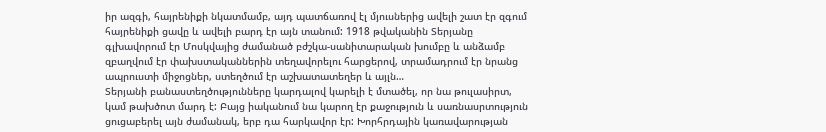իր ազգի, հայրենիքի նկատմամբ, այդ պատճառով էլ մյուսներից ավելի շատ էր զգում հայրենիքի ցավը և ավելի բարդ էր այն տանում: 1918 թվականին Տերյանը գլխավորում էր Մոսկվայից ժամանած բժշկա-սանիտարական խումբը և անձամբ զբաղվում էր փախստականներին տեղավորելու հարցերով, տրամադրում էր նրանց ապրուստի միջոցներ, ստեղծում էր աշխատատեղեր և այլն…
Տերյանի բանաստեղծությունները կարդալով կարելի է մտածել, որ նա թուլասիրտ, կամ թախծոտ մարդ է: Բայց իականում նա կարող էր քաջություն և սառնասրտություն ցուցաբերել այն ժամանակ, երբ դա հարկավոր էր: Խորհրդային կառավարության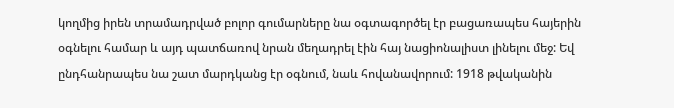կողմից իրեն տրամադրված բոլոր գումարները նա օգտագործել էր բացառապես հայերին օգնելու համար և այդ պատճառով նրան մեղադրել էին հայ նացիոնալիստ լինելու մեջ: Եվ ընդհանրապես նա շատ մարդկանց էր օգնում, նաև հովանավորում: 1918 թվականին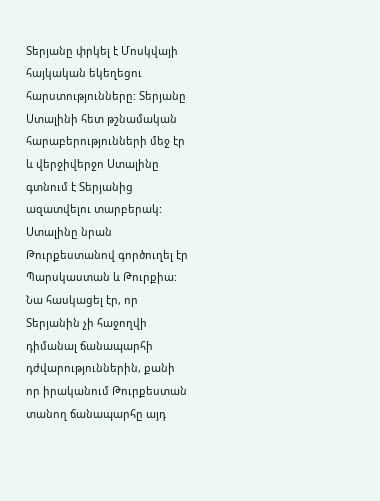Տերյանը փրկել է Մոսկվայի հայկական եկեղեցու հարստությունները: Տերյանը Ստալինի հետ թշնամական հարաբերությունների մեջ էր և վերջիվերջո Ստալինը գտնում է Տերյանից ազատվելու տարբերակ: Ստալինը նրան Թուրքեստանով գործուղել էր Պարսկաստան և Թուրքիա: Նա հասկացել էր, որ Տերյանին չի հաջողվի դիմանալ ճանապարհի դժվարություններին, քանի որ իրականում Թուրքեստան տանող ճանապարհը այդ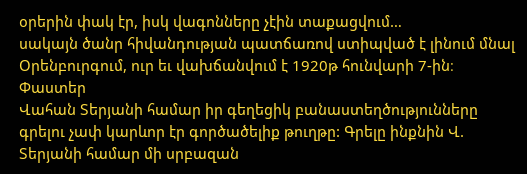օրերին փակ էր, իսկ վագոնները չէին տաքացվում…
սակայն ծանր հիվանդության պատճառով ստիպված է լինում մնալ Օրենբուրգում, ուր եւ վախճանվում է 1920թ հունվարի 7-ին։
Փաստեր
Վահան Տերյանի համար իր գեղեցիկ բանաստեղծությունները գրելու չափ կարևոր էր գործածելիք թուղթը: Գրելը ինքնին Վ. Տերյանի համար մի սրբազան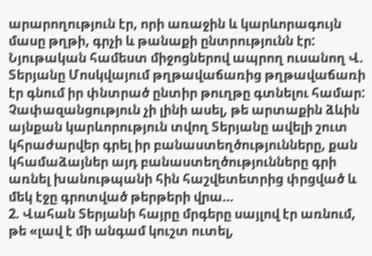արարողություն էր, որի առաջին և կարևորագույն մասը թղթի, գրչի և թանաքի ընտրությունն էր: Նյութական համեստ միջոցներով ապրող ուսանող Վ. Տերյանը Մոսկվայում թղթավաճառից թղթավաճառի էր գնում իր փնտրած ընտիր թուղթը գտնելու համար:
Չափազանցություն չի լինի ասել, թե արտաքին ձևին այնքան կարևորություն տվող Տերյանը ավելի շուտ կհրաժարվեր գրել իր բանաստեղծությունները, քան կհամաձայներ այդ բանաստեղծությունները գրի առնել խանութպանի հին հաշվետետրից փրցված և մեկ էջը գրոտված թերթերի վրա…
2. Վահան Տերյանի հայրը մրգերը սայլով էր առնում, թե «լավ է մի անգամ կուշտ ուտել,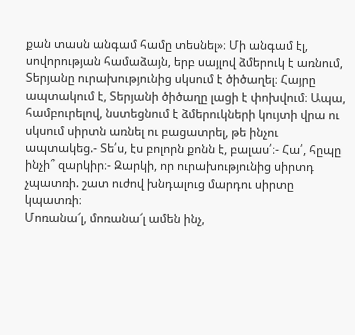քան տասն անգամ համը տեսնել»։ Մի անգամ էլ, սովորության համաձայն, երբ սայլով ձմերուկ է առնում, Տերյանը ուրախությունից սկսում է ծիծաղել։ Հայրը ապտակում է, Տերյանի ծիծաղը լացի է փոխվում։ Ապա, համբուրելով, նստեցնում է ձմերուկների կույտի վրա ու սկսում սիրտն առնել ու բացատրել, թե ինչու ապտակեց.- Տե՛ս, էս բոլորն քոնն է, բալաս՛։- Հա՛, հըպը ինչի՞ զարկիր։- Զարկի, որ ուրախությունից սիրտդ չպատռի. շատ ուժով խնդալուց մարդու սիրտը կպատռի։
Մոռանա՜լ, մոռանա՜լ ամեն ինչ,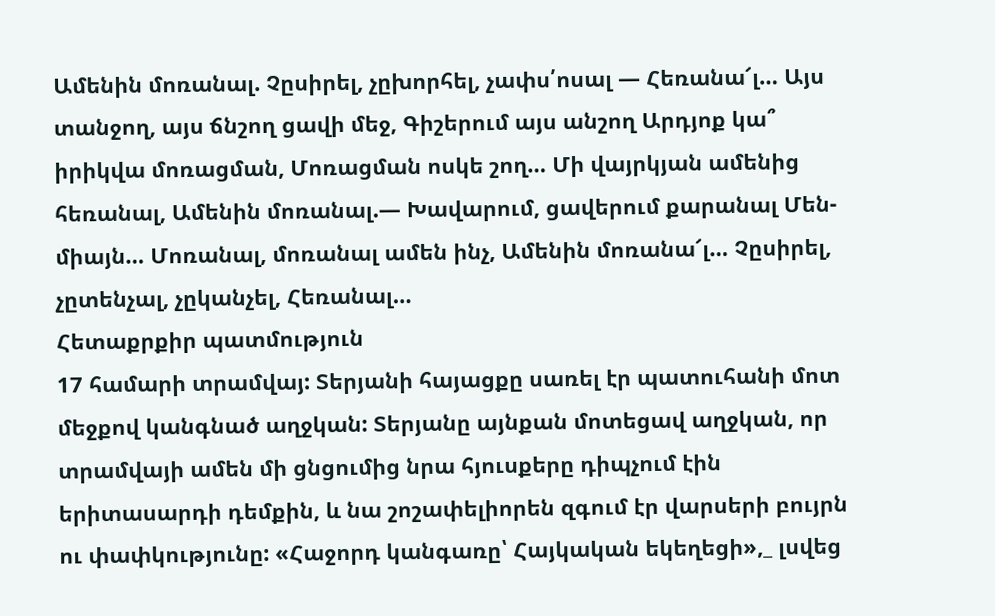Ամենին մոռանալ. Չըսիրել, չըխորհել, չափս՛ոսալ — Հեռանա՜լ… Այս տանջող, այս ճնշող ցավի մեջ, Գիշերում այս անշող Արդյոք կա՞ իրիկվա մոռացման, Մոռացման ոսկե շող… Մի վայրկյան ամենից հեռանալ, Ամենին մոռանալ.— Խավարում, ցավերում քարանալ Մեն-միայն… Մոռանալ, մոռանալ ամեն ինչ, Ամենին մոռանա՜լ… Չըսիրել, չըտենչալ, չըկանչել, Հեռանալ…
Հետաքրքիր պատմություն
17 համարի տրամվայ: Տերյանի հայացքը սառել էր պատուհանի մոտ մեջքով կանգնած աղջկան: Տերյանը այնքան մոտեցավ աղջկան, որ տրամվայի ամեն մի ցնցումից նրա հյուսքերը դիպչում էին երիտասարդի դեմքին, և նա շոշափելիորեն զգում էր վարսերի բույրն ու փափկությունը: «Հաջորդ կանգառը՝ Հայկական եկեղեցի»,_ լսվեց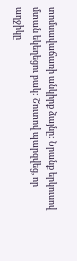տոմսավաճառի անկիրք ձայնը: Նրանք երկուսով մտան եկեղեցու բակ: Շուտով պարզվեց, որ աղջիկը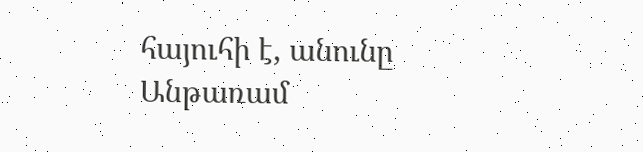հայուհի է, անունը Անթառամ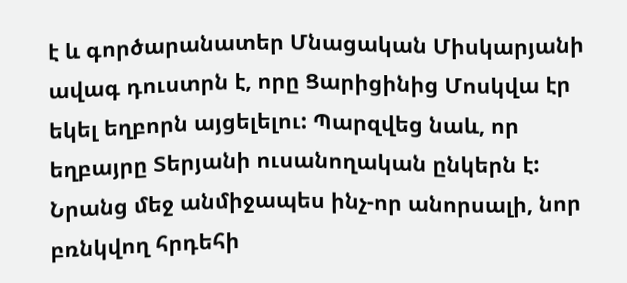է և գործարանատեր Մնացական Միսկարյանի ավագ դուստրն է, որը Ցարիցինից Մոսկվա էր եկել եղբորն այցելելու: Պարզվեց նաև, որ եղբայրը Տերյանի ուսանողական ընկերն է: Նրանց մեջ անմիջապես ինչ-որ անորսալի, նոր բռնկվող հրդեհի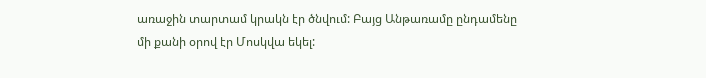առաջին տարտամ կրակն էր ծնվում: Բայց Անթառամը ընդամենը մի քանի օրով էր Մոսկվա եկել: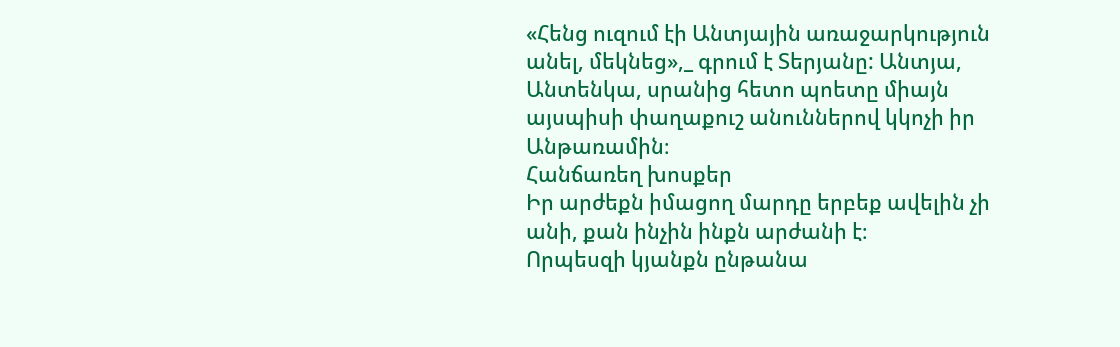«Հենց ուզում էի Անտյային առաջարկություն անել, մեկնեց»,_ գրում է Տերյանը: Անտյա, Անտենկա, սրանից հետո պոետը միայն այսպիսի փաղաքուշ անուններով կկոչի իր Անթառամին։
Հանճառեղ խոսքեր
Իր արժեքն իմացող մարդը երբեք ավելին չի անի, քան ինչին ինքն արժանի է։
Որպեսզի կյանքն ընթանա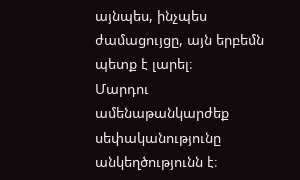այնպես, ինչպես ժամացույցը, այն երբեմն պետք է լարել։
Մարդու ամենաթանկարժեք սեփականությունը անկեղծությունն է։